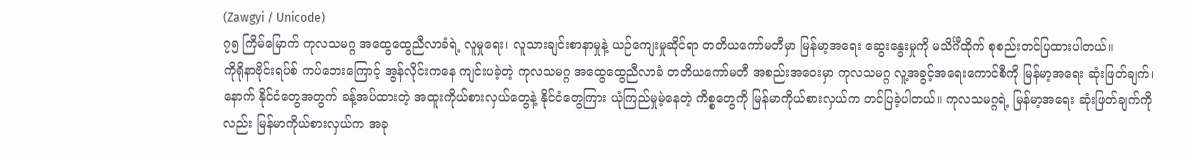(Zawgyi / Unicode)
၇၅ ကြိမ်မြောက် ကုလသမဂ္ဂ အထွေထွေညီလာခံရဲ့ လူမှုရေး၊ လူသားချင်းစာနာမှုနဲ့ ယဉ်ကျေးမှုဆိုင်ရာ တတိယကော်မတီမှာ မြန်မာ့အရေး ဆွေးနွေးမှုကို မသိင်္ဂီထိုက် စုစည်းတင်ပြထားပါတယ်။
ကိုရိုနာဗိုင်းရပ်စ် ကပ်ဘေးကြောင့် အွန်လိုင်းကနေ ကျင်းပခဲ့တဲ့ ကုလသမဂ္ဂ အထွေထွေညီလာခံ တတိယကော်မတီ အစည်းအဝေးမှာ ကုလသမဂ္ဂ လူ့အခွင့်အရေးကောင်စီကို မြန်မာ့အရေး ဆုံးဖြတ်ချက်၊ နောက် နိုင်ငံတွေအတွက် ခန့်အပ်ထားတဲ့ အထူးကိုယ်စားလှယ်တွေနဲ့ နိုင်ငံတွေကြား ယုံကြည်မှုမဲ့နေတဲ့ ကိစ္စတွေကို မြန်မာကိုယ်စားလှယ်က တင်ပြခဲ့ပါတယ်။ ကုလသမဂ္ဂရဲ့ မြန်မာ့အရေး ဆုံးဖြတ်ချက်ကိုလည်း မြန်မာကိုယ်စားလှယ်က အခု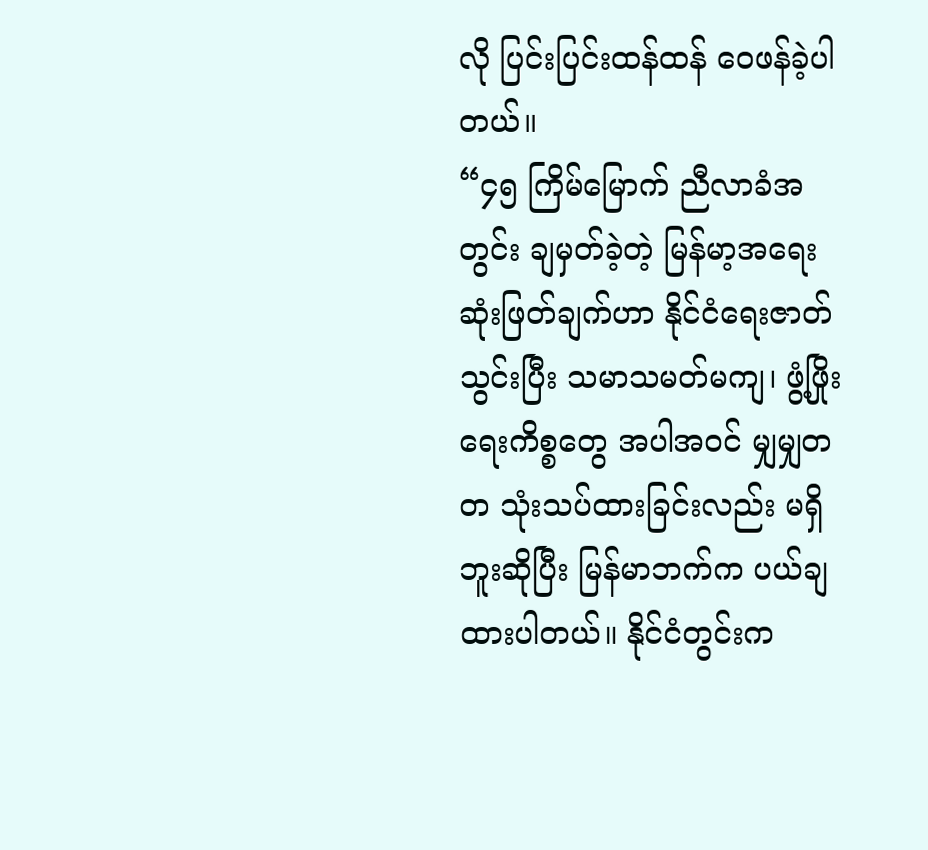လို ပြင်းပြင်းထန်ထန် ဝေဖန်ခဲ့ပါတယ်။
“၄၅ ကြိမ်မြောက် ညီလာခံအတွင်း ချမှတ်ခဲ့တဲ့ မြန်မာ့အရေး ဆုံးဖြတ်ချက်ဟာ နိုင်ငံရေးဇာတ်သွင်းပြီး သမာသမတ်မကျ၊ ဖွံ့ဖြိုးရေးကိစ္စတွေ အပါအဝင် မျှမျှတတ သုံးသပ်ထားခြင်းလည်း မရှိဘူးဆိုပြီး မြန်မာဘက်က ပယ်ချထားပါတယ်။ နိုင်ငံတွင်းက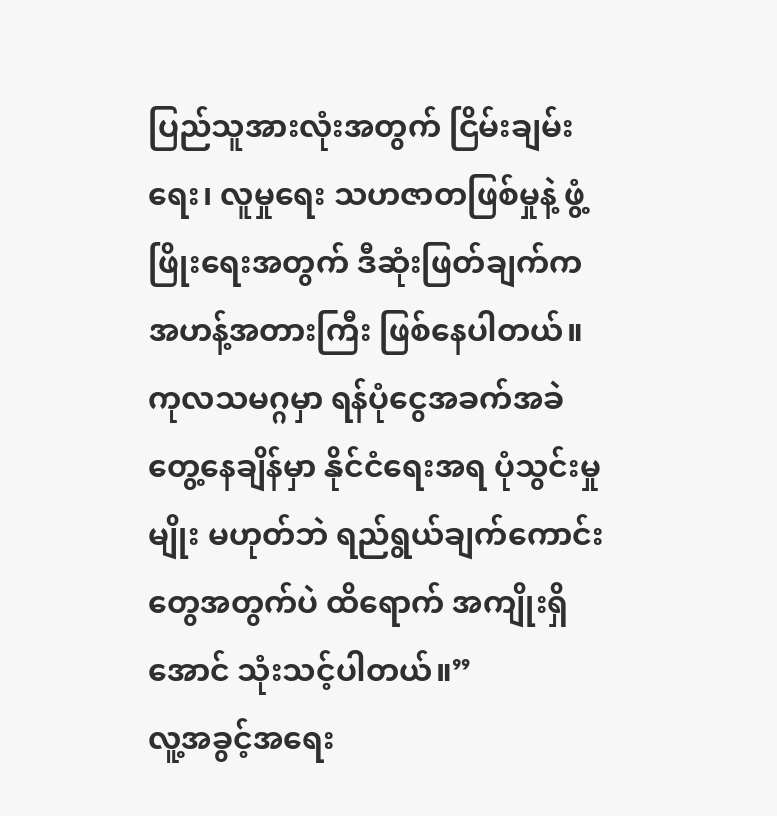ပြည်သူအားလုံးအတွက် ငြိမ်းချမ်းရေး၊ လူမှုရေး သဟဇာတဖြစ်မှုနဲ့ ဖွံ့ဖြိုးရေးအတွက် ဒီဆုံးဖြတ်ချက်က အဟန့်အတားကြီး ဖြစ်နေပါတယ်။ ကုလသမဂ္ဂမှာ ရန်ပုံငွေအခက်အခဲ တွေ့နေချိန်မှာ နိုင်ငံရေးအရ ပုံသွင်းမှုမျိုး မဟုတ်ဘဲ ရည်ရွယ်ချက်ကောင်းတွေအတွက်ပဲ ထိရောက် အကျိုးရှိအောင် သုံးသင့်ပါတယ်။”
လူ့အခွင့်အရေး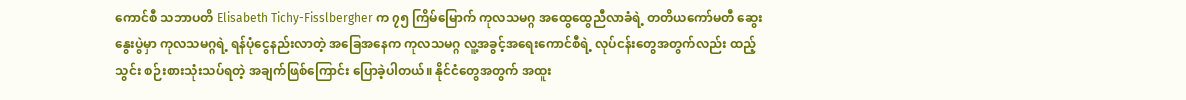ကောင်စီ သဘာပတိ Elisabeth Tichy-Fisslbergher က ၇၅ ကြိမ်မြောက် ကုလသမဂ္ဂ အထွေထွေညီလာခံရဲ့ တတိယကော်မတီ ဆွေးနွေးပွဲမှာ ကုလသမဂ္ဂရဲ့ ရန်ပုံငွေနည်းလာတဲ့ အခြေအနေက ကုလသမဂ္ဂ လူ့အခွင့်အရေးကောင်စီရဲ့ လုပ်ငန်းတွေအတွက်လည်း ထည့်သွင်း စဉ်းစားသုံးသပ်ရတဲ့ အချက်ဖြစ်ကြောင်း ပြောခဲ့ပါတယ်။ နိုင်ငံတွေအတွက် အထူး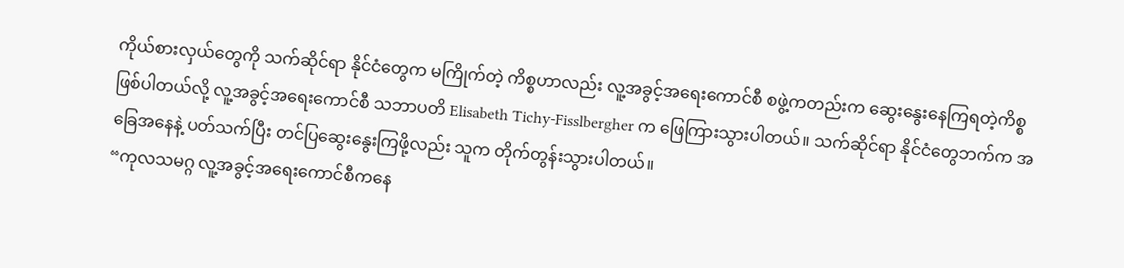ကိုယ်စားလှယ်တွေကို သက်ဆိုင်ရာ နိုင်ငံတွေက မကြိုက်တဲ့ ကိစ္စဟာလည်း လူ့အခွင့်အရေးကောင်စီ စဖွဲ့ကတည်းက ဆွေးနွေးနေကြရတဲ့ကိစ္စ ဖြစ်ပါတယ်လို့ လူ့အခွင့်အရေးကောင်စီ သဘာပတိ Elisabeth Tichy-Fisslbergher က ဖြေကြားသွားပါတယ်။ သက်ဆိုင်ရာ နိုင်ငံတွေဘက်က အခြေအနေနဲ့ ပတ်သက်ပြီး တင်ပြဆွေးနွေးကြဖို့လည်း သူက တိုက်တွန်းသွားပါတယ်။
“ကုလသမဂ္ဂ လူ့အခွင့်အရေးကောင်စီကနေ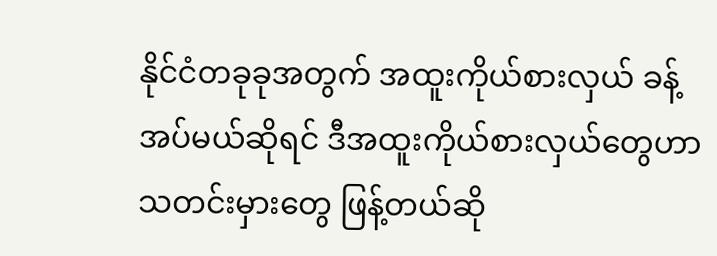နိုင်ငံတခုခုအတွက် အထူးကိုယ်စားလှယ် ခန့်အပ်မယ်ဆိုရင် ဒီအထူးကိုယ်စားလှယ်တွေဟာ သတင်းမှားတွေ ဖြန့်တယ်ဆို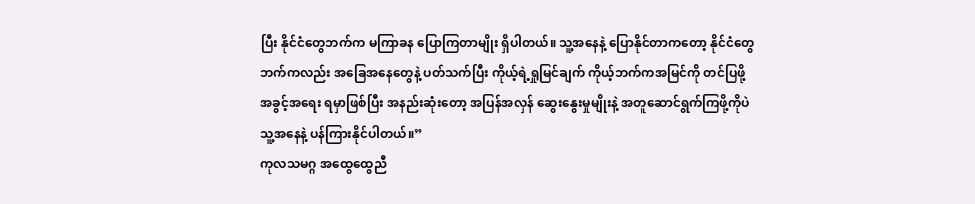ပြီး နိုင်ငံတွေဘက်က မကြာခန ပြောကြတာမျိုး ရှိပါတယ်။ သူ့အနေနဲ့ ပြောနိုင်တာကတော့ နိုင်ငံတွေဘက်ကလည်း အခြေအနေတွေနဲ့ ပတ်သက်ပြီး ကိုယ့်ရဲ့ရှုမြင်ချက် ကိုယ့်ဘက်ကအမြင်ကို တင်ပြဖို့ အခွင့်အရေး ရမှာဖြစ်ပြီး အနည်းဆုံးတော့ အပြန်အလှန် ဆွေးနွေးမှုမျိုးနဲ့ အတူဆောင်ရွက်ကြဖို့ကိုပဲ သူ့အနေနဲ့ ပန်ကြားနိုင်ပါတယ်။”
ကုလသမဂ္ဂ အထွေထွေညီ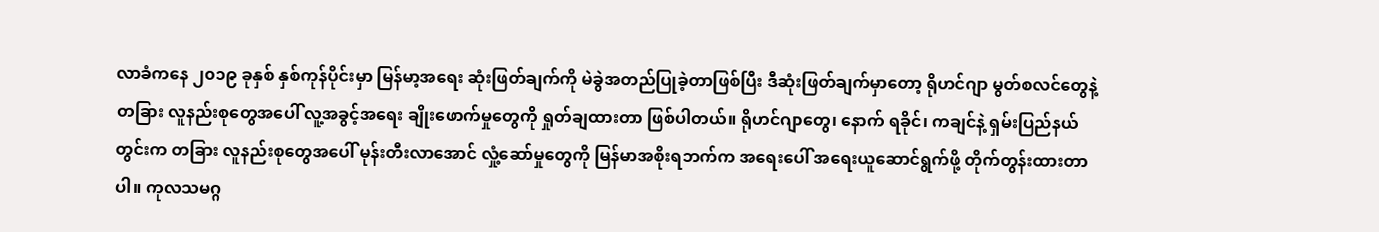လာခံကနေ ၂၀၁၉ ခုနှစ် နှစ်ကုန်ပိုင်းမှာ မြန်မာ့အရေး ဆုံးဖြတ်ချက်ကို မဲခွဲအတည်ပြုခဲ့တာဖြစ်ပြီး ဒီဆုံးဖြတ်ချက်မှာတော့ ရိုဟင်ဂျာ မွတ်စလင်တွေနဲ့ တခြား လူနည်းစုတွေအပေါ် လူ့အခွင့်အရေး ချိုးဖောက်မှုတွေကို ရှုတ်ချထားတာ ဖြစ်ပါတယ်။ ရိုဟင်ဂျာတွေ၊ နောက် ရခိုင်၊ ကချင်နဲ့ ရှမ်းပြည်နယ်တွင်းက တခြား လူနည်းစုတွေအပေါ် မုန်းတီးလာအောင် လှုံ့ဆော်မှုတွေကို မြန်မာအစိုးရဘက်က အရေးပေါ် အရေးယူဆောင်ရွက်ဖို့ တိုက်တွန်းထားတာပါ။ ကုလသမဂ္ဂ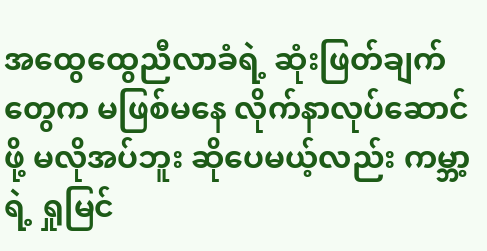အထွေထွေညီလာခံရဲ့ ဆုံးဖြတ်ချက်တွေက မဖြစ်မနေ လိုက်နာလုပ်ဆောင်ဖို့ မလိုအပ်ဘူး ဆိုပေမယ့်လည်း ကမ္ဘာ့ရဲ့ ရှုမြင်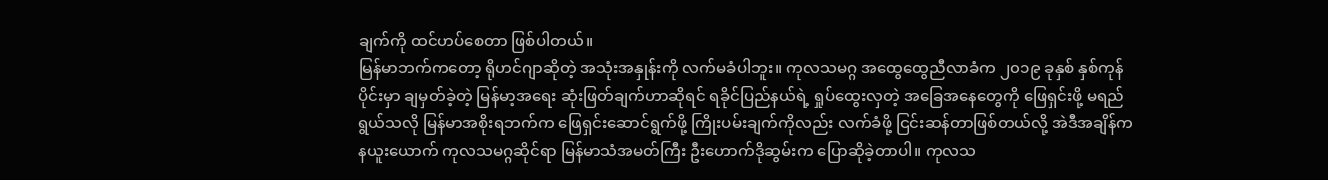ချက်ကို ထင်ဟပ်စေတာ ဖြစ်ပါတယ်။
မြန်မာဘက်ကတော့ ရိုဟင်ဂျာဆိုတဲ့ အသုံးအနှုန်းကို လက်မခံပါဘူး။ ကုလသမဂ္ဂ အထွေထွေညီလာခံက ၂၀၁၉ ခုနှစ် နှစ်ကုန်ပိုင်းမှာ ချမှတ်ခဲ့တဲ့ မြန်မာ့အရေး ဆုံးဖြတ်ချက်ဟာဆိုရင် ရခိုင်ပြည်နယ်ရဲ့ ရှုပ်ထွေးလှတဲ့ အခြေအနေတွေကို ဖြေရှင်းဖို့ မရည်ရွယ်သလို မြန်မာအစိုးရဘက်က ဖြေရှင်းဆောင်ရွက်ဖို့ ကြိုးပမ်းချက်ကိုလည်း လက်ခံဖို့ ငြင်းဆန်တာဖြစ်တယ်လို့ အဲဒီအချိန်က နယူးယောက် ကုလသမဂ္ဂဆိုင်ရာ မြန်မာသံအမတ်ကြီး ဦးဟောက်ဒိုဆွမ်းက ပြောဆိုခဲ့တာပါ။ ကုလသ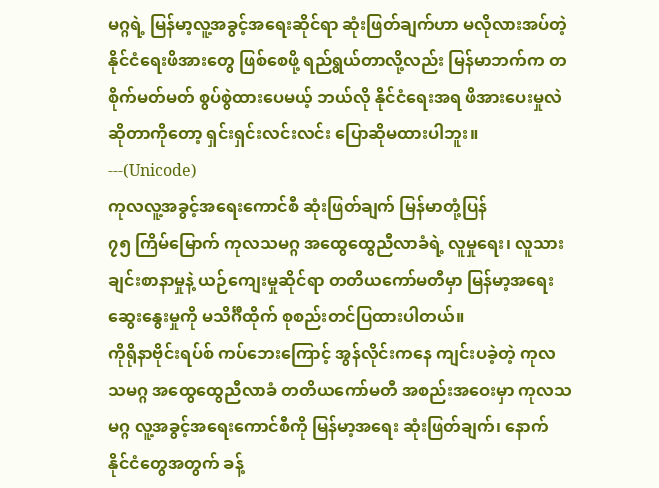မဂ္ဂရဲ့ မြန်မာ့လူ့အခွင့်အရေးဆိုင်ရာ ဆုံးဖြတ်ချက်ဟာ မလိုလားအပ်တဲ့ နိုင်ငံရေးဖိအားတွေ ဖြစ်စေဖို့ ရည်ရွယ်တာလို့လည်း မြန်မာဘက်က တစိုက်မတ်မတ် စွပ်စွဲထားပေမယ့် ဘယ်လို နိုင်ငံရေးအရ ဖိအားပေးမှုလဲ ဆိုတာကိုတော့ ရှင်းရှင်းလင်းလင်း ပြောဆိုမထားပါဘူး။
---(Unicode)
ကုလလူ့အခွင့်အရေးကောင်စီ ဆုံးဖြတ်ချက် မြန်မာတုံ့ပြန်
၇၅ ကြိမ်မြောက် ကုလသမဂ္ဂ အထွေထွေညီလာခံရဲ့ လူမှုရေး၊ လူသားချင်းစာနာမှုနဲ့ ယဉ်ကျေးမှုဆိုင်ရာ တတိယကော်မတီမှာ မြန်မာ့အရေး ဆွေးနွေးမှုကို မသိင်္ဂီထိုက် စုစည်းတင်ပြထားပါတယ်။
ကိုရိုနာဗိုင်းရပ်စ် ကပ်ဘေးကြောင့် အွန်လိုင်းကနေ ကျင်းပခဲ့တဲ့ ကုလသမဂ္ဂ အထွေထွေညီလာခံ တတိယကော်မတီ အစည်းအဝေးမှာ ကုလသမဂ္ဂ လူ့အခွင့်အရေးကောင်စီကို မြန်မာ့အရေး ဆုံးဖြတ်ချက်၊ နောက် နိုင်ငံတွေအတွက် ခန့်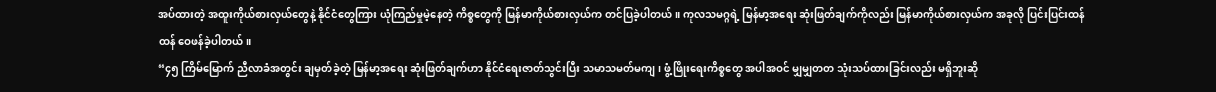အပ်ထားတဲ့ အထူးကိုယ်စားလှယ်တွေနဲ့ နိုင်ငံတွေကြား ယုံကြည်မှုမဲ့နေတဲ့ ကိစ္စတွေကို မြန်မာကိုယ်စားလှယ်က တင်ပြခဲ့ပါတယ်။ ကုလသမဂ္ဂရဲ့ မြန်မာ့အရေး ဆုံးဖြတ်ချက်ကိုလည်း မြန်မာကိုယ်စားလှယ်က အခုလို ပြင်းပြင်းထန်ထန် ဝေဖန်ခဲ့ပါတယ်။
“၄၅ ကြိမ်မြောက် ညီလာခံအတွင်း ချမှတ်ခဲ့တဲ့ မြန်မာ့အရေး ဆုံးဖြတ်ချက်ဟာ နိုင်ငံရေးဇာတ်သွင်းပြီး သမာသမတ်မကျ၊ ဖွံ့ဖြိုးရေးကိစ္စတွေ အပါအဝင် မျှမျှတတ သုံးသပ်ထားခြင်းလည်း မရှိဘူးဆို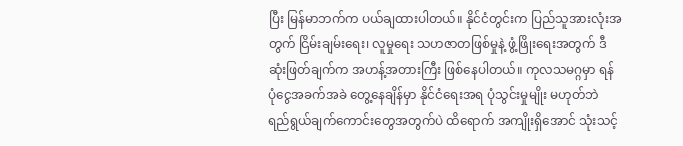ပြီး မြန်မာဘက်က ပယ်ချထားပါတယ်။ နိုင်ငံတွင်းက ပြည်သူအားလုံးအတွက် ငြိမ်းချမ်းရေး၊ လူမှုရေး သဟဇာတဖြစ်မှုနဲ့ ဖွံ့ဖြိုးရေးအတွက် ဒီဆုံးဖြတ်ချက်က အဟန့်အတားကြီး ဖြစ်နေပါတယ်။ ကုလသမဂ္ဂမှာ ရန်ပုံငွေအခက်အခဲ တွေ့နေချိန်မှာ နိုင်ငံရေးအရ ပုံသွင်းမှုမျိုး မဟုတ်ဘဲ ရည်ရွယ်ချက်ကောင်းတွေအတွက်ပဲ ထိရောက် အကျိုးရှိအောင် သုံးသင့်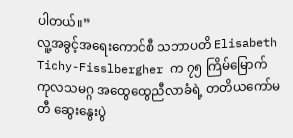ပါတယ်။”
လူ့အခွင့်အရေးကောင်စီ သဘာပတိ Elisabeth Tichy-Fisslbergher က ၇၅ ကြိမ်မြောက် ကုလသမဂ္ဂ အထွေထွေညီလာခံရဲ့ တတိယကော်မတီ ဆွေးနွေးပွဲ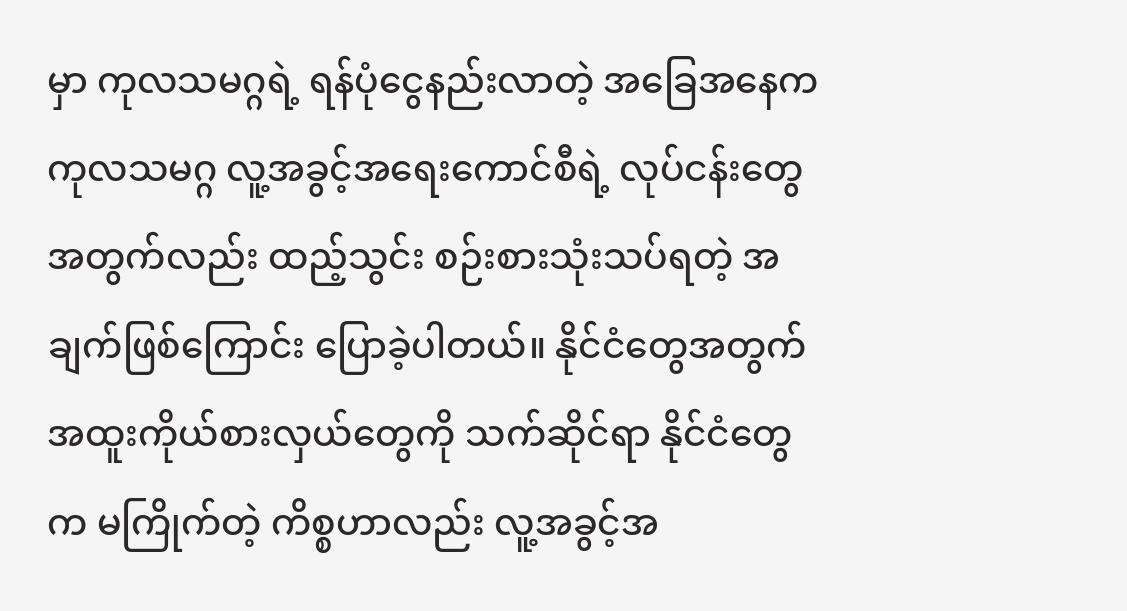မှာ ကုလသမဂ္ဂရဲ့ ရန်ပုံငွေနည်းလာတဲ့ အခြေအနေက ကုလသမဂ္ဂ လူ့အခွင့်အရေးကောင်စီရဲ့ လုပ်ငန်းတွေအတွက်လည်း ထည့်သွင်း စဉ်းစားသုံးသပ်ရတဲ့ အချက်ဖြစ်ကြောင်း ပြောခဲ့ပါတယ်။ နိုင်ငံတွေအတွက် အထူးကိုယ်စားလှယ်တွေကို သက်ဆိုင်ရာ နိုင်ငံတွေက မကြိုက်တဲ့ ကိစ္စဟာလည်း လူ့အခွင့်အ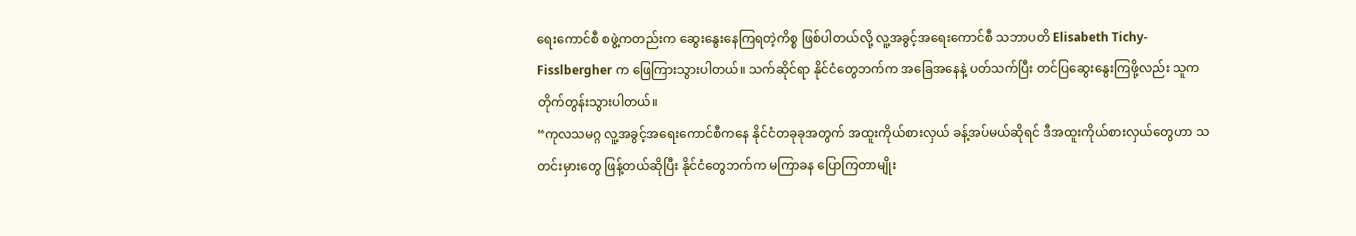ရေးကောင်စီ စဖွဲ့ကတည်းက ဆွေးနွေးနေကြရတဲ့ကိစ္စ ဖြစ်ပါတယ်လို့ လူ့အခွင့်အရေးကောင်စီ သဘာပတိ Elisabeth Tichy-Fisslbergher က ဖြေကြားသွားပါတယ်။ သက်ဆိုင်ရာ နိုင်ငံတွေဘက်က အခြေအနေနဲ့ ပတ်သက်ပြီး တင်ပြဆွေးနွေးကြဖို့လည်း သူက တိုက်တွန်းသွားပါတယ်။
“ကုလသမဂ္ဂ လူ့အခွင့်အရေးကောင်စီကနေ နိုင်ငံတခုခုအတွက် အထူးကိုယ်စားလှယ် ခန့်အပ်မယ်ဆိုရင် ဒီအထူးကိုယ်စားလှယ်တွေဟာ သတင်းမှားတွေ ဖြန့်တယ်ဆိုပြီး နိုင်ငံတွေဘက်က မကြာခန ပြောကြတာမျိုး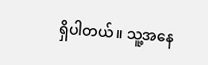ရှိပါတယ်။ သူ့အနေ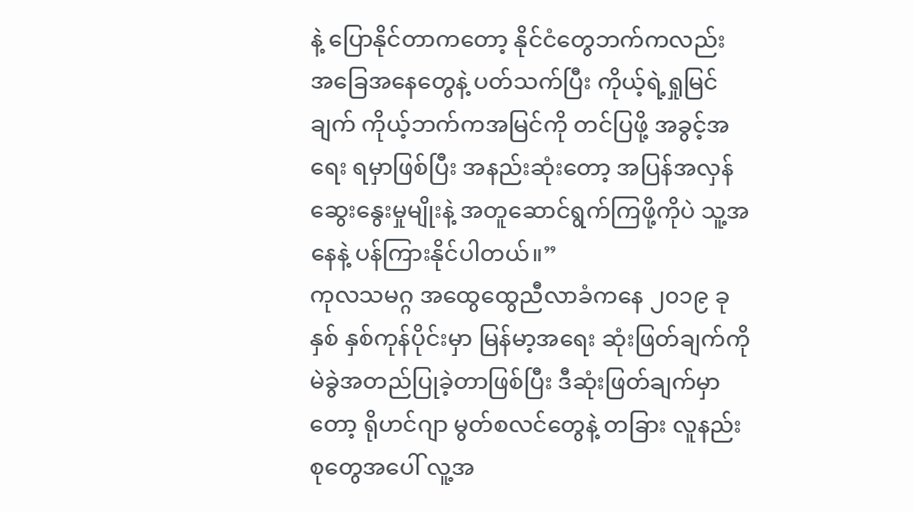နဲ့ ပြောနိုင်တာကတော့ နိုင်ငံတွေဘက်ကလည်း အခြေအနေတွေနဲ့ ပတ်သက်ပြီး ကိုယ့်ရဲ့ရှုမြင်ချက် ကိုယ့်ဘက်ကအမြင်ကို တင်ပြဖို့ အခွင့်အရေး ရမှာဖြစ်ပြီး အနည်းဆုံးတော့ အပြန်အလှန် ဆွေးနွေးမှုမျိုးနဲ့ အတူဆောင်ရွက်ကြဖို့ကိုပဲ သူ့အနေနဲ့ ပန်ကြားနိုင်ပါတယ်။”
ကုလသမဂ္ဂ အထွေထွေညီလာခံကနေ ၂၀၁၉ ခုနှစ် နှစ်ကုန်ပိုင်းမှာ မြန်မာ့အရေး ဆုံးဖြတ်ချက်ကို မဲခွဲအတည်ပြုခဲ့တာဖြစ်ပြီး ဒီဆုံးဖြတ်ချက်မှာတော့ ရိုဟင်ဂျာ မွတ်စလင်တွေနဲ့ တခြား လူနည်းစုတွေအပေါ် လူ့အ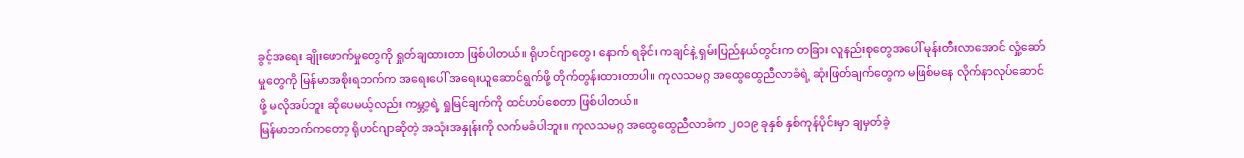ခွင့်အရေး ချိုးဖောက်မှုတွေကို ရှုတ်ချထားတာ ဖြစ်ပါတယ်။ ရိုဟင်ဂျာတွေ၊ နောက် ရခိုင်၊ ကချင်နဲ့ ရှမ်းပြည်နယ်တွင်းက တခြား လူနည်းစုတွေအပေါ် မုန်းတီးလာအောင် လှုံ့ဆော်မှုတွေကို မြန်မာအစိုးရဘက်က အရေးပေါ် အရေးယူဆောင်ရွက်ဖို့ တိုက်တွန်းထားတာပါ။ ကုလသမဂ္ဂ အထွေထွေညီလာခံရဲ့ ဆုံးဖြတ်ချက်တွေက မဖြစ်မနေ လိုက်နာလုပ်ဆောင်ဖို့ မလိုအပ်ဘူး ဆိုပေမယ့်လည်း ကမ္ဘာ့ရဲ့ ရှုမြင်ချက်ကို ထင်ဟပ်စေတာ ဖြစ်ပါတယ်။
မြန်မာဘက်ကတော့ ရိုဟင်ဂျာဆိုတဲ့ အသုံးအနှုန်းကို လက်မခံပါဘူး။ ကုလသမဂ္ဂ အထွေထွေညီလာခံက ၂၀၁၉ ခုနှစ် နှစ်ကုန်ပိုင်းမှာ ချမှတ်ခဲ့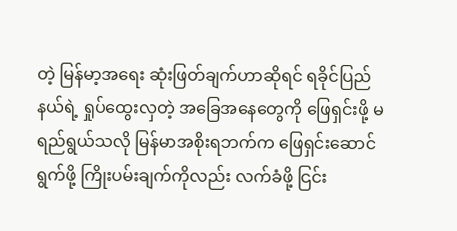တဲ့ မြန်မာ့အရေး ဆုံးဖြတ်ချက်ဟာဆိုရင် ရခိုင်ပြည်နယ်ရဲ့ ရှုပ်ထွေးလှတဲ့ အခြေအနေတွေကို ဖြေရှင်းဖို့ မရည်ရွယ်သလို မြန်မာအစိုးရဘက်က ဖြေရှင်းဆောင်ရွက်ဖို့ ကြိုးပမ်းချက်ကိုလည်း လက်ခံဖို့ ငြင်း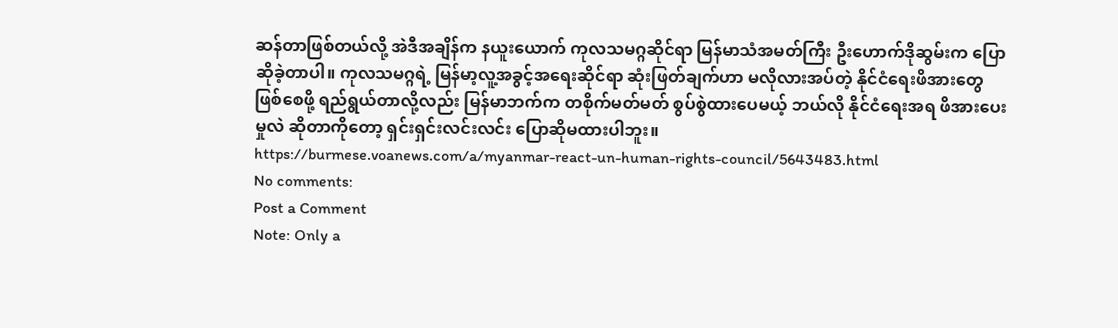ဆန်တာဖြစ်တယ်လို့ အဲဒီအချိန်က နယူးယောက် ကုလသမဂ္ဂဆိုင်ရာ မြန်မာသံအမတ်ကြီး ဦးဟောက်ဒိုဆွမ်းက ပြောဆိုခဲ့တာပါ။ ကုလသမဂ္ဂရဲ့ မြန်မာ့လူ့အခွင့်အရေးဆိုင်ရာ ဆုံးဖြတ်ချက်ဟာ မလိုလားအပ်တဲ့ နိုင်ငံရေးဖိအားတွေ ဖြစ်စေဖို့ ရည်ရွယ်တာလို့လည်း မြန်မာဘက်က တစိုက်မတ်မတ် စွပ်စွဲထားပေမယ့် ဘယ်လို နိုင်ငံရေးအရ ဖိအားပေးမှုလဲ ဆိုတာကိုတော့ ရှင်းရှင်းလင်းလင်း ပြောဆိုမထားပါဘူး။
https://burmese.voanews.com/a/myanmar-react-un-human-rights-council/5643483.html
No comments:
Post a Comment
Note: Only a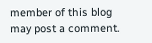member of this blog may post a comment.